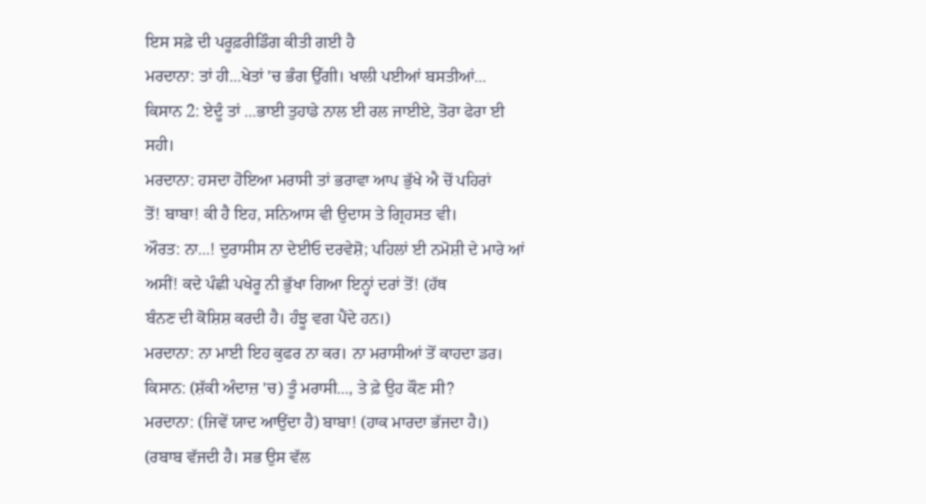ਇਸ ਸਫ਼ੇ ਦੀ ਪਰੂਫ਼ਰੀਡਿੰਗ ਕੀਤੀ ਗਈ ਹੈ
ਮਰਦਾਨਾ: ਤਾਂ ਹੀ...ਖੇਤਾਂ 'ਚ ਭੰਗ ਉੱਗੀ। ਖਾਲੀ ਪਈਆਂ ਬਸਤੀਆਂ...
ਕਿਸਾਨ 2: ਏਦੂੰ ਤਾਂ ...ਭਾਈ ਤੁਹਾਡੇ ਨਾਲ ਈ ਰਲ ਜਾਈਏ, ਤੋਰਾ ਫੇਰਾ ਈ
ਸਹੀ।
ਮਰਦਾਨਾ: ਹਸਦਾ ਹੋਇਆ ਮਰਾਸੀ ਤਾਂ ਭਰਾਵਾ ਆਪ ਭੁੱਖੇ ਐ ਚੋਂ ਪਹਿਰਾਂ
ਤੋਂ! ਬਾਬਾ! ਕੀ ਹੈ ਇਹ, ਸਨਿਆਸ ਵੀ ਉਦਾਸ ਤੇ ਗ੍ਰਿਹਸਤ ਵੀ।
ਔਰਤ: ਨਾ...! ਦੁਰਾਸੀਸ ਨਾ ਦੇਈਓ ਦਰਵੇਸ਼ੋ; ਪਹਿਲਾਂ ਈ ਨਮੋਸ਼ੀ ਦੇ ਮਾਰੇ ਆਂ
ਅਸੀਂ! ਕਦੇ ਪੰਛੀ ਪਖੇਰੂ ਨੀ ਭੁੱਖਾ ਗਿਆ ਇਨ੍ਹਾਂ ਦਰਾਂ ਤੋਂ! (ਹੱਥ
ਬੰਨਣ ਦੀ ਕੋਸ਼ਿਸ਼ ਕਰਦੀ ਹੈ। ਹੰਝੂ ਵਗ ਪੈਂਦੇ ਹਨ।)
ਮਰਦਾਨਾ: ਨਾ ਮਾਈ ਇਹ ਕੁਫਰ ਨਾ ਕਰ। ਨਾ ਮਰਾਸੀਆਂ ਤੋਂ ਕਾਹਦਾ ਡਰ।
ਕਿਸਾਨ: (ਸ਼ੱਕੀ ਅੰਦਾਜ਼ 'ਚ) ਤੂੰ ਮਰਾਸੀ..., ਤੇ ਫ਼ੇ ਉਹ ਕੌਣ ਸੀ?
ਮਰਦਾਨਾ: (ਜਿਵੇਂ ਯਾਦ ਆਉਂਦਾ ਹੈ) ਬਾਬਾ! (ਹਾਕ ਮਾਰਦਾ ਭੱਜਦਾ ਹੈ।)
(ਰਬਾਬ ਵੱਜਦੀ ਹੈ। ਸਭ ਉਸ ਵੱਲ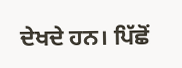ਦੇਖਦੇ ਹਨ। ਪਿੱਛੋਂ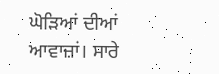ਘੋੜਿਆਂ ਦੀਆਂ
ਆਵਾਜ਼ਾਂ। ਸਾਰੇ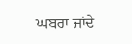ਘਬਰਾ ਜਾਂਦੇ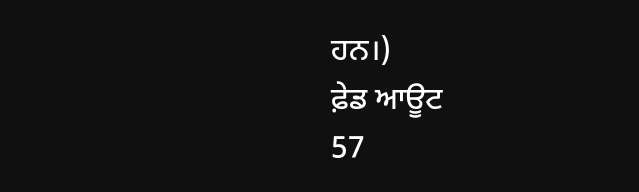ਹਨ।)
ਫ਼ੇਡ ਆਊਟ
57